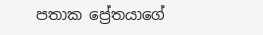පතාක ප්‍රේතයාගේ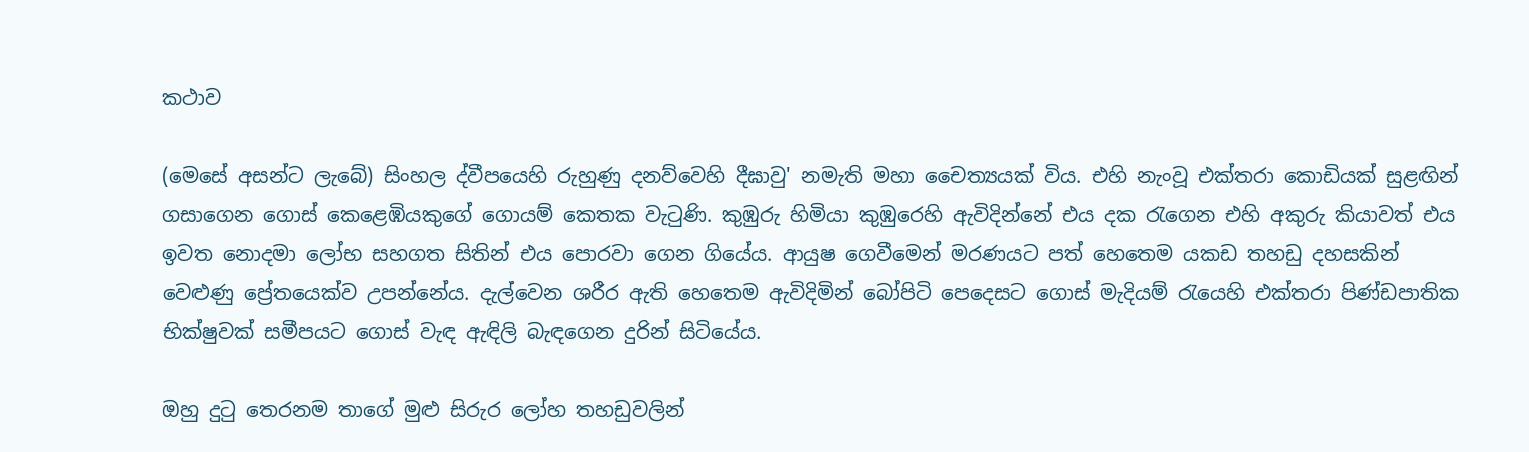කථාව

(මෙසේ අසන්ට ලැබේ) සිංහල ද්වීපයෙහි රුහුණු දනව්වෙහි දීඝාවු' නමැති මහා චෛත්‍යයක් විය. එහි නැංවූ එක්තරා කොඩියක් සුළඟින් ගසාගෙන ගොස් කෙළෙඹියකුගේ ගොයම් කෙතක වැටුණි. කුඹුරු හිමියා කුඹුරෙහි ඇවිදින්නේ එය දක රැගෙන එහි අකුරු කියාවත් එය ඉවත නොදමා ලෝභ සහගත සිතින් එය පොරවා ගෙන ගියේය. ආයුෂ ගෙවීමෙන් මරණයට පත් හෙතෙම යකඩ තහඩු දහසකින් වෙළුණු ප්‍රේතයෙක්ව උපන්නේය. දැල්වෙන ශරීර ඇති හෙතෙම ඇවිදිමින් බෝපිටි පෙදෙසට ගොස් මැදියම් රැයෙහි එක්තරා පිණ්ඩපාතික භික්ෂුවක් සමීපයට ගොස් වැඳ ඇඳිලි බැඳගෙන දුරින් සිටියේය.

ඔහු දුටු තෙරනම තාගේ මුළු සිරුර ලෝහ තහඩුවලින්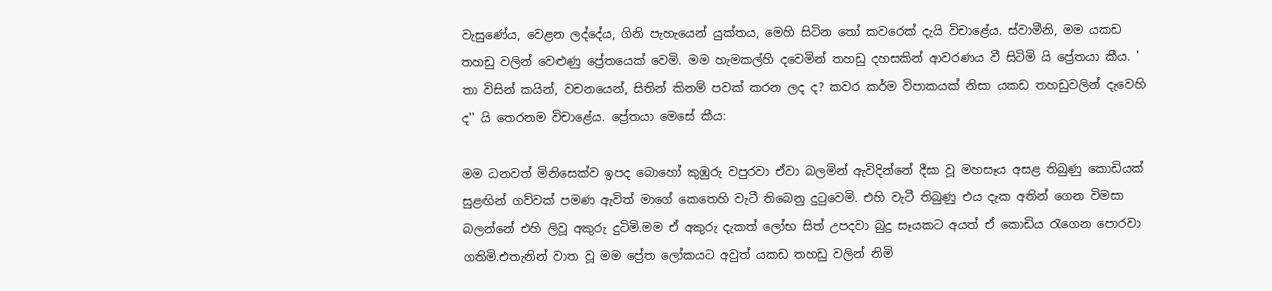වැසුණේය, වෙළන ලද්දේය, ගිනි පැහැයෙන් යුක්තය, මෙහි සිටින තෝ කවරෙක් දැයි විචාළේය. ස්වාමීනි, මම යකඩ තහඩු වලින් වෙළුණු ප්‍රේතයෙක් වෙමි. මම හැමකල්හි දවෙමින් තහඩු දහසකින් ආවරණය වී සිටිමි යි ප්‍රේතයා කීය. ' තා විසින් කයින්, වචනයෙන්, සිතින් කිනම් පවක් කරන ලද ද? කවර කර්ම විපාකයක් නිසා යකඩ තහඩුවලින් දැවෙහි ද'' යි තෙරනම විචාළේය. ප්‍රේතයා මෙසේ කීය:

මම ධනවත් මිනිසෙක්ව ඉපද බොහෝ කුඹුරු වපුරවා ඒවා බලමින් ඇවිදින්නේ දීඝා වූ මහසෑය අසළ තිබුණු කොඩියක් සුළඟින් ගව්වක් පමණ ඇවිත් මාගේ කෙතෙහි වැටී තිබෙනු දුටුවෙමි. එහි වැටී තිබුණු එය දැක අතින් ගෙන විමසා බලන්නේ එහි ලිවූ අකුරු දුටිමි.මම ඒ අකුරු දැකත් ලෝභ සිත් උපදවා බුදු සෑයකට අයත් ඒ කොඩිය රැගෙන පොරවා ගතිමි.එතැනින් වාත වූ මම ප්‍රේත ලෝකයට අවුත් යකඩ තහඩු වලින් නිමි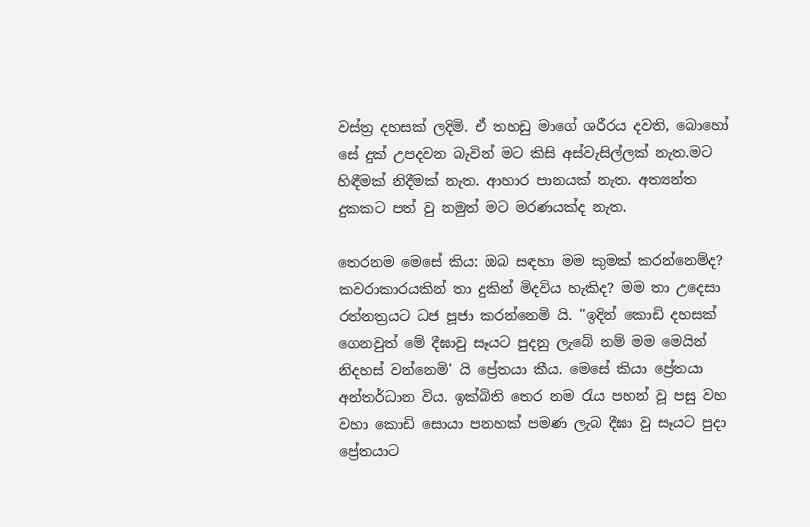වස්ත්‍ර දහසක් ලදිමි. ඒ තහඩු මාගේ ශරීරය දවති, බොහෝ සේ දුක් උපදවන බැවින් මට කිසි අස්වැසිල්ලක් නැත.මට හිඳීමක් නිදීමක් නැත. ආහාර පානයක් නැත. අත්‍යන්ත දුකකට පත් වු නමුත් මට මරණයක්ද නැත.

තෙරනම මෙසේ කිය: ඔබ සඳහා මම කුමක් කරන්නෙම්ද? කවරාකාරයකින් තා දුකින් මිදවිය හැකිද? මම තා උදෙසා රත්නත්‍රයට ධජ පූජා කරන්නෙමි යි. ''ඉදින් කොඩි දහසක් ගෙනවුත් මේ දීඝාවු සෑයට පුදනු ලැබේ නම් මම මෙයින් නිදහස් වන්නෙමි' යි ප්‍රේතයා කීය. මෙසේ කියා ප්‍රේතයා අන්තර්ධාන විය. ඉක්බිති තෙර නම රැය පහන් වූ පසු වහ වහා කොඩි සොයා පනහක් පමණ ලැබ දීඝා වු සෑයට පුදා ප්‍රේතයාට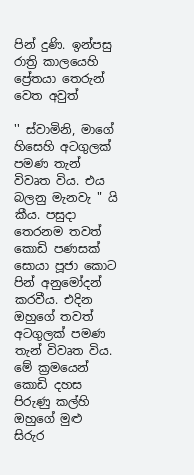පින් දුණි. ඉන්පසු රාත්‍රි කාලයෙහි ප්‍රේතයා තෙරුන් වෙත අවුත්

'' ස්වාමිනි, මාගේ හිසෙහි අටගුලක් පමණ තැන් විවෘත විය. එය බලනු මැනවැ " යි කීය. පසුදා තෙරනම තවත් කොඩි පණසක් සොයා පූජා කොට පින් අනුමෝදන් කරවීය. එදින ඔහුගේ තවත් අටගුලක් පමණ තැන් විවෘත විය. මේ ක්‍රමයෙන් කොඩි දහස පිරුණු කල්හි ඔහුගේ මුළු සිරුර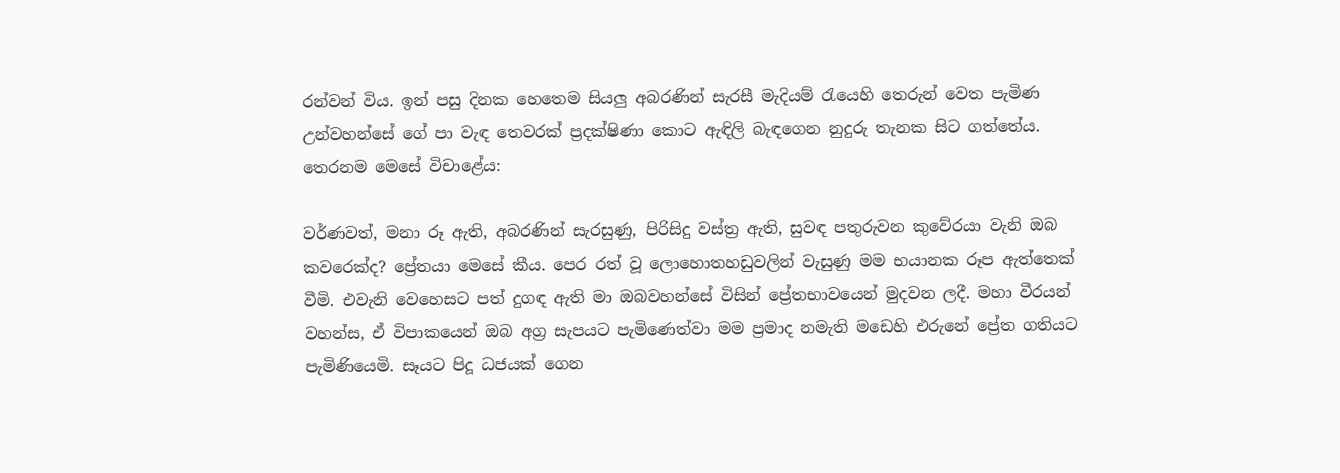රන්වන් විය. ඉන් පසු දිනක හෙතෙම සියලු අබරණින් සැරසී මැදියම් රැයෙහි තෙරුන් වෙත පැමිණ උන්වහන්සේ ගේ පා වැඳ තෙවරක් ප්‍රදක්ෂිණා කොට ඇඳිලි බැඳගෙන නුදුරු තැනක සිට ගත්තේය. තෙරනම මෙසේ විචාළේය:

වර්ණවත්, මනා රූ ඇති, අබරණින් සැරසුණු, පිරිසිදු වස්ත්‍ර ඇති, සුවඳ පතුරුවන කුවේරයා වැනි ඔබ කවරෙක්ද? ප්‍රේතයා මෙසේ කීය. පෙර රත් වූ ලොහොතහඩුවලින් වැසුණු මම භයානක රූප ඇත්තෙක් වීමි. එවැනි වෙහෙසට පත් දුගඳ ඇති මා ඔබවහන්සේ විසින් ප්‍රේතභාවයෙන් මුදවන ලදී. මහා වීරයන් වහන්ස, ඒ විපාකයෙන් ඔබ අග්‍ර සැපයට පැමිණෙත්වා මම ප්‍රමාද නමැති මඩෙහි එරුනේ ප්‍රේත ගතියට පැමිණියෙමි. සෑයට පිදූ ධජයක් ගෙන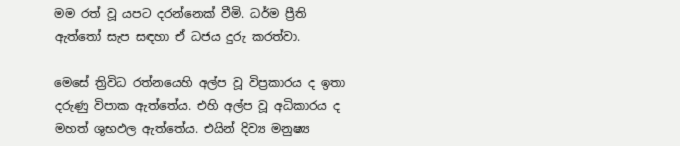මම රත් වූ යපට දරන්නෙක් වීමි. ධර්ම ප්‍රීති ඇත්තෝ සැප සඳහා ඒ ධජය දුරු කරත්වා.

මෙසේ ත්‍රිවිධ රත්නයෙහි අල්ප වූ විප්‍රකාරය ද ඉතා දරුණු විපාක ඇත්තේය. එහි අල්ප වූ අධිකාරය ද මහත් ශුභඵල ඇත්තේය. එයින් දිව්‍ය මනුෂ්‍ය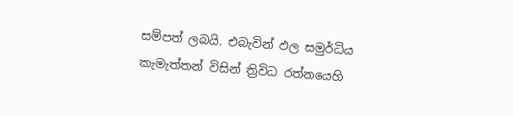සම්පත් ලබයි. එබැවින් ඵල සමුර්ධිය කැමැත්තන් විසින් ත්‍රිවිධ රත්නයෙහි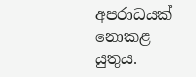අපරාධයක් නොකළ යුතුය.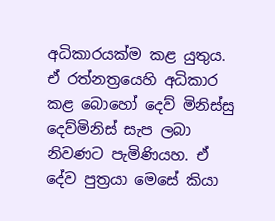අධිකාරයක්ම කළ යුතුය. ඒ රත්නත්‍රයෙහි අධිකාර කළ බොහෝ දෙව් මිනිස්සු දෙව්මිනිස් සැප ලබා නිවණට පැමිණියහ. ඒ දේව පුත්‍රයා මෙසේ කියා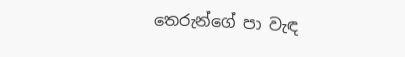තෙරුන්ගේ පා වැඳ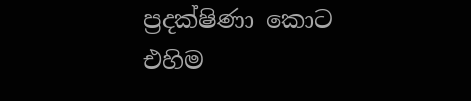ප්‍රදක්ෂිණා කොට එහිම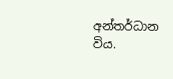අන්තර්ධාන විය.